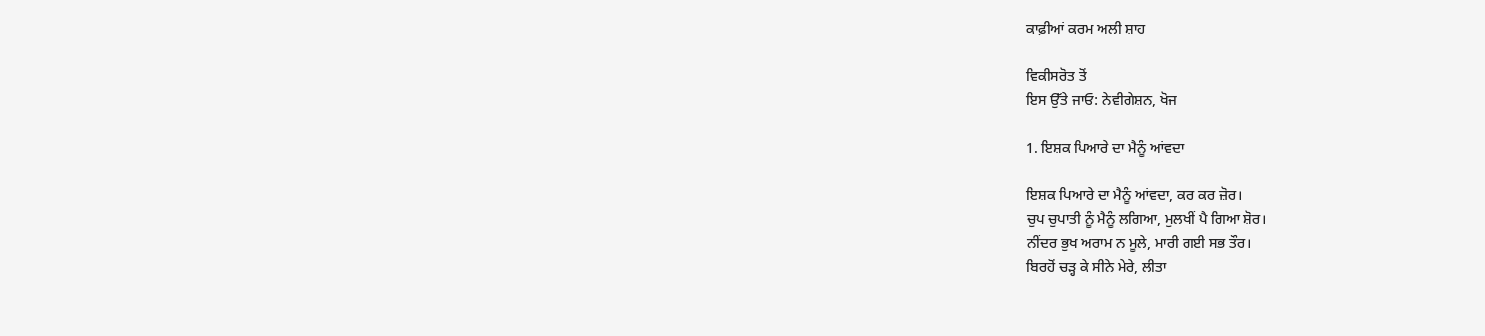ਕਾਫ਼ੀਆਂ ਕਰਮ ਅਲੀ ਸ਼ਾਹ

ਵਿਕੀਸਰੋਤ ਤੋਂ
ਇਸ ਉੱਤੇ ਜਾਓ: ਨੇਵੀਗੇਸ਼ਨ, ਖੋਜ

1. ਇਸ਼ਕ ਪਿਆਰੇ ਦਾ ਮੈਨੂੰ ਆਂਵਦਾ

ਇਸ਼ਕ ਪਿਆਰੇ ਦਾ ਮੈਨੂੰ ਆਂਵਦਾ, ਕਰ ਕਰ ਜ਼ੋਰ।
ਚੁਪ ਚੁਪਾਤੀ ਨੂੰ ਮੈਨੂੰ ਲਗਿਆ, ਮੁਲਖੀਂ ਪੈ ਗਿਆ ਸ਼ੋਰ।
ਨੀਂਦਰ ਭੁਖ ਅਰਾਮ ਨ ਮੂਲੇ, ਮਾਰੀ ਗਈ ਸਭ ਤੌਰ।
ਬਿਰਹੋਂ ਚੜ੍ਹ ਕੇ ਸੀਨੇ ਮੇਰੇ, ਲੀਤਾ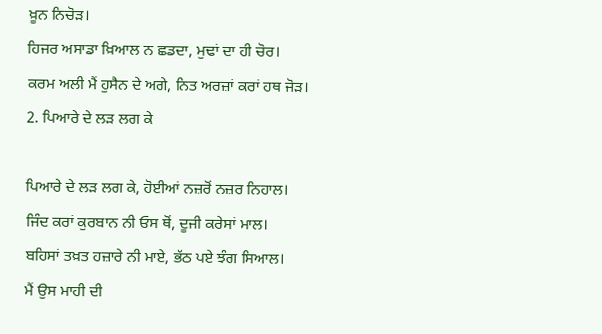ਖ਼ੂਨ ਨਿਚੋੜ।
ਹਿਜਰ ਅਸਾਡਾ ਖ਼ਿਆਲ ਨ ਛਡਦਾ, ਮੁਢਾਂ ਦਾ ਹੀ ਚੋਰ।
ਕਰਮ ਅਲੀ ਮੈਂ ਹੁਸੈਨ ਦੇ ਅਗੇ, ਨਿਤ ਅਰਜ਼ਾਂ ਕਰਾਂ ਹਥ ਜੋੜ।
2. ਪਿਆਰੇ ਦੇ ਲੜ ਲਗ ਕੇ

ਪਿਆਰੇ ਦੇ ਲੜ ਲਗ ਕੇ, ਹੋਈਆਂ ਨਜ਼ਰੋਂ ਨਜ਼ਰ ਨਿਹਾਲ।
ਜਿੰਦ ਕਰਾਂ ਕੁਰਬਾਨ ਨੀ ਓਸ ਥੋਂ, ਦੂਜੀ ਕਰੇਸਾਂ ਮਾਲ।
ਬਹਿਸਾਂ ਤਖ਼ਤ ਹਜ਼ਾਰੇ ਨੀ ਮਾਏ, ਭੱਠ ਪਏ ਝੰਗ ਸਿਆਲ।
ਮੈਂ ਉਸ ਮਾਹੀ ਦੀ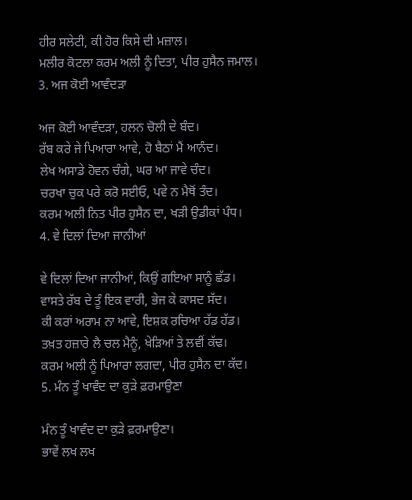ਹੀਰ ਸਲੇਟੀ, ਕੀ ਹੋਰ ਕਿਸੇ ਦੀ ਮਜ਼ਾਲ।
ਮਲੀਰ ਕੋਟਲਾ ਕਰਮ ਅਲੀ ਨੂੰ ਦਿਤਾ, ਪੀਰ ਹੁਸੈਨ ਜਮਾਲ।
3. ਅਜ ਕੋਈ ਆਵੰਦੜਾ

ਅਜ ਕੋਈ ਆਵੰਦੜਾ, ਹਲਨ ਚੋਲੀ ਦੇ ਬੰਦ।
ਰੱਬ ਕਰੇ ਜੇ ਪਿਆਰਾ ਆਵੇ, ਹੋ ਬੈਠਾਂ ਮੈਂ ਆਨੰਦ।
ਲੇਖ ਅਸਾਡੇ ਹੋਵਨ ਚੰਗੇ, ਘਰ ਆ ਜਾਵੇ ਚੰਦ।
ਚਰਖਾ ਚੁਕ ਪਰੇ ਕਰੋ ਸਈਓ, ਪਵੇ ਨ ਮੈਥੋਂ ਤੰਦ।
ਕਰਮ ਅਲੀ ਨਿਤ ਪੀਰ ਹੁਸੈਨ ਦਾ, ਖੜੀ ਉਡੀਕਾਂ ਪੰਧ।
4. ਵੇ ਦਿਲਾਂ ਦਿਆ ਜਾਨੀਆਂ

ਵੇ ਦਿਲਾਂ ਦਿਆ ਜਾਨੀਆਂ, ਕਿਉਂ ਗਇਆ ਸਾਨੂੰ ਛੱਡ।
ਵਾਸਤੇ ਰੱਬ ਦੇ ਤੂੰ ਇਕ ਵਾਰੀ, ਭੇਜ ਕੇ ਕਾਸਦ ਸੱਦ।
ਕੀ ਕਰਾਂ ਅਰਾਮ ਨਾ ਆਵੇ, ਇਸ਼ਕ ਰਚਿਆ ਹੱਡ ਹੱਡ।
ਤਖ਼ਤ ਹਜ਼ਾਰੇ ਲੈ ਚਲ ਮੈਨੂੰ, ਖੇੜਿਆਂ ਤੇ ਲਵੀਂ ਕੱਢ।
ਕਰਮ ਅਲੀ ਨੂੰ ਪਿਆਰਾ ਲਗਦਾ, ਪੀਰ ਹੁਸੈਨ ਦਾ ਕੱਦ।
5. ਮੰਨ ਤੂੰ ਖਾਵੰਦ ਦਾ ਕੁੜੇ ਫ਼ਰਮਾਉਣਾ

ਮੰਨ ਤੂੰ ਖਾਵੰਦ ਦਾ ਕੁੜੇ ਫ਼ਰਮਾਉਣਾ।
ਭਾਵੇਂ ਲਖ ਲਖ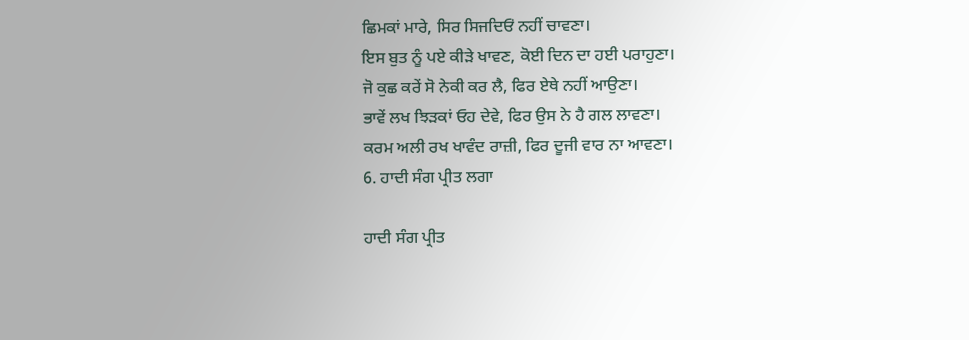ਛਿਮਕਾਂ ਮਾਰੇ, ਸਿਰ ਸਿਜਦਿਓਂ ਨਹੀਂ ਚਾਵਣਾ।
ਇਸ ਬੁਤ ਨੂੰ ਪਏ ਕੀੜੇ ਖਾਵਣ, ਕੋਈ ਦਿਨ ਦਾ ਹਈ ਪਰਾਹੁਣਾ।
ਜੋ ਕੁਛ ਕਰੇਂ ਸੋ ਨੇਕੀ ਕਰ ਲੈ, ਫਿਰ ਏਥੇ ਨਹੀਂ ਆਉਣਾ।
ਭਾਵੇਂ ਲਖ ਝਿੜਕਾਂ ਓਹ ਦੇਵੇ, ਫਿਰ ਉਸ ਨੇ ਹੈ ਗਲ ਲਾਵਣਾ।
ਕਰਮ ਅਲੀ ਰਖ ਖਾਵੰਦ ਰਾਜ਼ੀ, ਫਿਰ ਦੂਜੀ ਵਾਰ ਨਾ ਆਵਣਾ।
6. ਹਾਦੀ ਸੰਗ ਪ੍ਰੀਤ ਲਗਾ

ਹਾਦੀ ਸੰਗ ਪ੍ਰੀਤ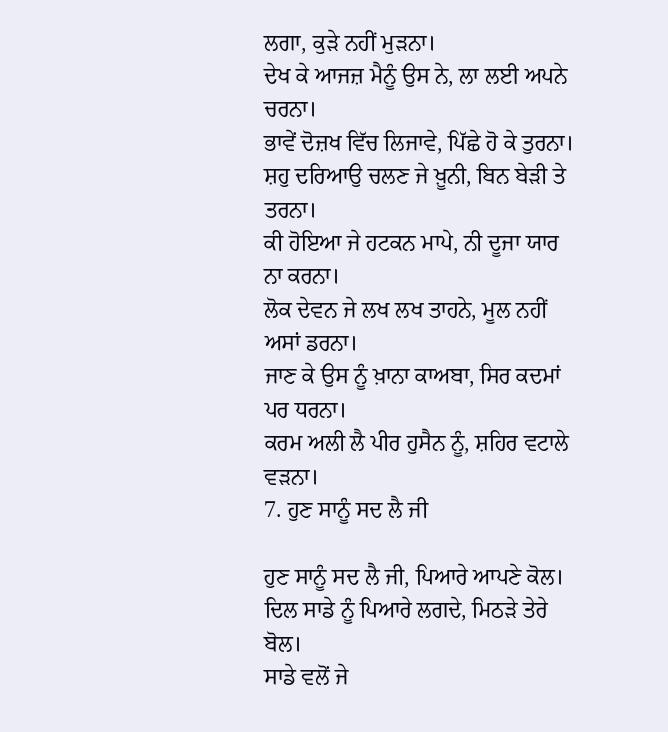ਲਗਾ, ਕੁੜੇ ਨਹੀਂ ਮੁੜਨਾ।
ਦੇਖ ਕੇ ਆਜਜ਼ ਮੈਨੂੰ ਉਸ ਨੇ, ਲਾ ਲਈ ਅਪਨੇ ਚਰਨਾ।
ਭਾਵੇਂ ਦੋਜ਼ਖ ਵਿੱਚ ਲਿਜਾਵੇ, ਪਿੱਛੇ ਹੋ ਕੇ ਤੁਰਨਾ।
ਸ਼ਹੁ ਦਰਿਆਉ ਚਲਣ ਜੇ ਖ਼ੂਨੀ, ਬਿਨ ਬੇੜੀ ਤੇ ਤਰਨਾ।
ਕੀ ਹੋਇਆ ਜੇ ਹਟਕਨ ਮਾਪੇ, ਨੀ ਦੂਜਾ ਯਾਰ ਨਾ ਕਰਨਾ।
ਲੋਕ ਦੇਵਨ ਜੇ ਲਖ ਲਖ ਤਾਹਨੇ, ਮੂਲ ਨਹੀਂ ਅਸਾਂ ਡਰਨਾ।
ਜਾਣ ਕੇ ਉਸ ਨੂੰ ਖ਼ਾਨਾ ਕਾਅਬਾ, ਸਿਰ ਕਦਮਾਂ ਪਰ ਧਰਨਾ।
ਕਰਮ ਅਲੀ ਲੈ ਪੀਰ ਹੁਸੈਨ ਨੂੰ, ਸ਼ਹਿਰ ਵਟਾਲੇ ਵੜਨਾ।
7. ਹੁਣ ਸਾਨੂੰ ਸਦ ਲੈ ਜੀ

ਹੁਣ ਸਾਨੂੰ ਸਦ ਲੈ ਜੀ, ਪਿਆਰੇ ਆਪਣੇ ਕੋਲ।
ਦਿਲ ਸਾਡੇ ਨੂੰ ਪਿਆਰੇ ਲਗਦੇ, ਮਿਠੜੇ ਤੇਰੇ ਬੋਲ।
ਸਾਡੇ ਵਲੋਂ ਜੇ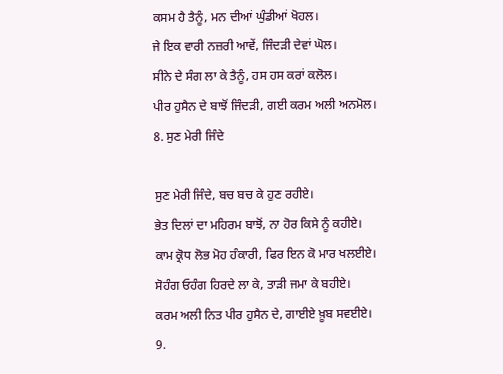ਕਸਮ ਹੈ ਤੈਨੂੰ, ਮਨ ਦੀਆਂ ਘੁੰਡੀਆਂ ਖੋਹਲ।
ਜੇ ਇਕ ਵਾਰੀ ਨਜ਼ਰੀ ਆਵੇਂ, ਜਿੰਦੜੀ ਦੇਵਾਂ ਘੋਲ।
ਸੀਨੇ ਦੇ ਸੰਗ ਲਾ ਕੇ ਤੈਨੂੰ, ਹਸ ਹਸ ਕਰਾਂ ਕਲੋਲ।
ਪੀਰ ਹੁਸੈਨ ਦੇ ਬਾਝੋਂ ਜਿੰਦੜੀ, ਗਈ ਕਰਮ ਅਲੀ ਅਨਮੋਲ।
8. ਸੁਣ ਮੇਰੀ ਜਿੰਦੇ

ਸੁਣ ਮੇਰੀ ਜਿੰਦੇ, ਬਚ ਬਚ ਕੇ ਹੁਣ ਰਹੀਏ।
ਭੇਤ ਦਿਲਾਂ ਦਾ ਮਹਿਰਮ ਬਾਝੋਂ, ਨਾ ਹੋਰ ਕਿਸੇ ਨੂੰ ਕਹੀਏ।
ਕਾਮ ਕ੍ਰੋਧ ਲੋਭ ਮੋਹ ਹੰਕਾਰੀ, ਫਿਰ ਇਨ ਕੋ ਮਾਰ ਖਲਈਏ।
ਸੋਹੰਗ ਓਹੰਗ ਹਿਰਦੇ ਲਾ ਕੇ, ਤਾੜੀ ਜਮਾ ਕੇ ਬਹੀਏ।
ਕਰਮ ਅਲੀ ਨਿਤ ਪੀਰ ਹੁਸੈਨ ਦੇ, ਗਾਈਏ ਖ਼ੂਬ ਸਵਈਏ।
9.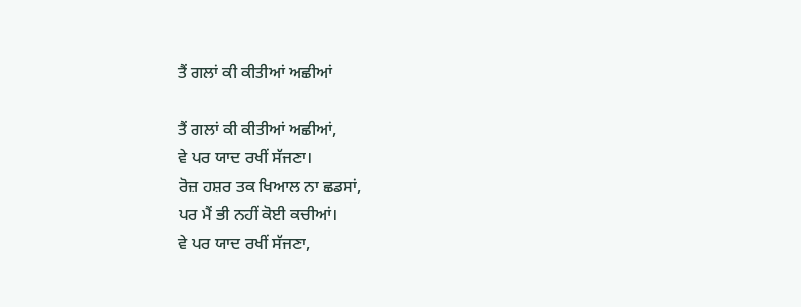ਤੈਂ ਗਲਾਂ ਕੀ ਕੀਤੀਆਂ ਅਛੀਆਂ

ਤੈਂ ਗਲਾਂ ਕੀ ਕੀਤੀਆਂ ਅਛੀਆਂ,
ਵੇ ਪਰ ਯਾਦ ਰਖੀਂ ਸੱਜਣਾ।
ਰੋਜ਼ ਹਸ਼ਰ ਤਕ ਖਿਆਲ ਨਾ ਛਡਸਾਂ,
ਪਰ ਮੈਂ ਭੀ ਨਹੀਂ ਕੋਈ ਕਚੀਆਂ।
ਵੇ ਪਰ ਯਾਦ ਰਖੀਂ ਸੱਜਣਾ,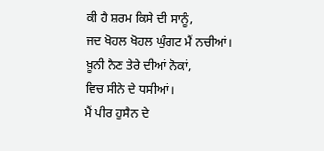ਕੀ ਹੈ ਸ਼ਰਮ ਕਿਸੇ ਦੀ ਸਾਨੂੰ,
ਜਦ ਖੋਹਲ ਖੋਹਲ ਘੁੰਗਟ ਮੈਂ ਨਚੀਆਂ।
ਖ਼ੂਨੀ ਨੈਣ ਤੇਰੇ ਦੀਆਂ ਨੋਕਾਂ,
ਵਿਚ ਸੀਨੇ ਦੇ ਧਸੀਆਂ।
ਮੈਂ ਪੀਰ ਹੁਸੈਨ ਦੇ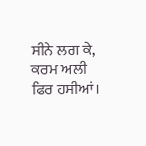ਸੀਨੇ ਲਗ ਕੇ,
ਕਰਮ ਅਲੀ ਫਿਰ ਹਸੀਆਂ।